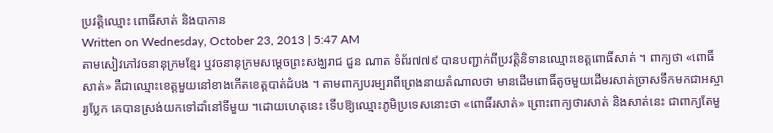ប្រវត្តិឈ្មោះ ពោធិ៍សាត់ និងបាកាន
Written on Wednesday, October 23, 2013 | 5:47 AM
តាមសៀវភៅវចនានុក្រមខ្មែរ ឬវចនានុក្រមសម្តេចព្រះសង្ឃរាជ ជួន ណាត ទំព័រ៧៧៩ បានបញ្ជាក់ពីប្រវត្តិនិទានឈ្មោះខេត្តពោធិ៍សាត់ ។ ពាក្យថា «ពោធិ៍សាត់» គឺជាឈ្មោះខេត្តមួយនៅខាងកើតខេត្តបាត់ដំបង ។ តាមពាក្យបរម្បរាពីព្រេងនាយតំណាលថា មានដើមពោធិ៍តូចមួយដើមរសាត់ច្រាសទឹកមកជាអស្ចារ្យប្លែក គេបានស្រង់យកទៅដាំនៅទីមួយ ។ដោយហេតុនេះ ទើបឱ្យឈ្មោះភូមិប្រទេសនោះថា «ពោធិ៍រសាត់» ព្រោះពាក្យថារសាត់ និងសាត់នេះ ជាពាក្យតែមួ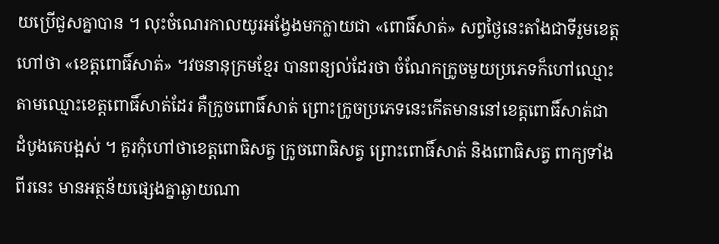យប្រើជួសគ្នាបាន ។ លុះចំណេរកាលយូរអង្វែងមកក្លាយជា «ពោធិ៍សាត់» សព្វថ្ងៃនេះតាំងជាទីរួមខេត្ត ហៅថា «ខេត្តពោធិ៍សាត់» ។វចនានុក្រមខ្មែរ បានពន្យល់ដែរថា ចំណែកក្រូចមួយប្រភេទក៏ហៅឈ្មោះតាមឈ្មោះខេត្តពោធិ៍សាត់ដែរ គឺក្រូចពោធិ៍សាត់ ព្រោះក្រូចប្រភេទនេះកើតមាននៅខេត្តពោធិ៍សាត់ជាដំបូងគេបង្អស់ ។ គួរកុំហៅថាខេត្តពោធិសត្វ ក្រូចពោធិសត្វ ព្រោះពោធិ៍សាត់ និងពោធិសត្វ ពាក្យទាំងពីរនេះ មានអត្ថន័យផ្សេងគ្នាឆ្ងាយណា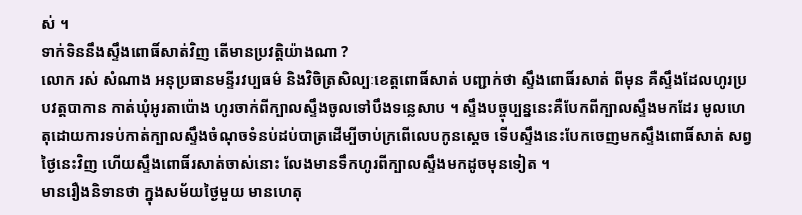ស់ ។
ទាក់ទិននឹងស្ទឹងពោធិ៍សាត់វិញ តើមានប្រវត្តិយ៉ាងណា ?
លោក រស់ សំណាង អនុប្រធានមន្ទីរវប្បធម៌ និងវិចិត្រសិល្បៈខេត្តពោធិ៍សាត់ បញ្ជាក់ថា ស្ទឹងពោធិ៍រសាត់ ពីមុន គឺស្ទឹងដែលហូរប្របវត្តបាកាន កាត់ឃុំអូរតាប៉ោង ហូរចាក់ពីក្បាលស្ទឹងចូលទៅបឹងទន្លេសាប ។ ស្ទឹងបច្ចុប្បន្ននេះគឺបែកពីក្បាលស្ទឹងមកដែរ មូលហេតុដោយការទប់កាត់ក្បាលស្ទឹងចំណុចទំនប់ដប់បាត្រដើម្បីចាប់ក្រពើលេបកូនស្តេច ទើបស្ទឹងនេះបែកចេញមកស្ទឹងពោធិ៍សាត់ សព្វថ្ងៃនេះវិញ ហើយស្ទឹងពោធិ៍រសាត់ចាស់នោះ លែងមានទឹកហូរពីក្បាលស្ទឹងមកដូចមុនទៀត ។
មានរឿងនិទានថា ក្នុងសម័យថ្ងៃមួយ មានហេតុ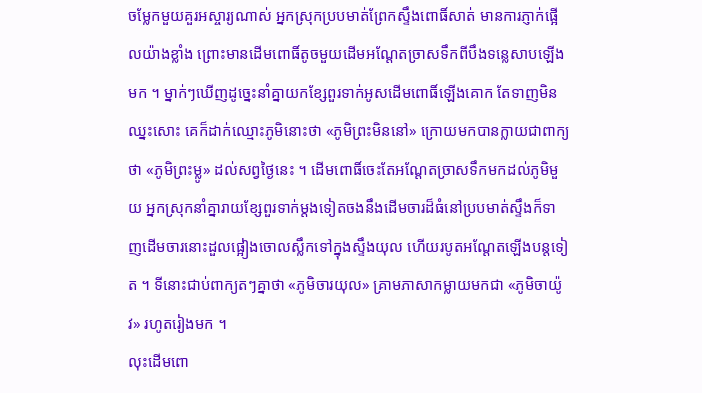ចម្លែកមួយគួរអស្ចារ្យណាស់ អ្នកស្រុកប្របមាត់ព្រែកស្ទឹងពោធិ៍សាត់ មានការភ្ញាក់ផ្អើលយ៉ាងខ្លាំង ព្រោះមានដើមពោធិ៍តូចមួយដើមអណ្តែតច្រាសទឹកពីបឹងទន្លេសាបឡើងមក ។ ម្នាក់ៗឃើញដូច្នេះនាំគ្នាយកខ្សែពួរទាក់អូសដើមពោធិ៍ឡើងគោក តែទាញមិនឈ្នះសោះ គេក៏ដាក់ឈ្មោះភូមិនោះថា «ភូមិព្រះមិននៅ» ក្រោយមកបានក្លាយជាពាក្យថា «ភូមិព្រះម្លូ» ដល់សព្វថ្ងៃនេះ ។ ដើមពោធិ៍ចេះតែអណ្តែតច្រាសទឹកមកដល់ភូមិមួយ អ្នកស្រុកនាំគ្នារាយខ្សែពួរទាក់ម្តងទៀតចងនឹងដើមចារដ៏ធំនៅប្របមាត់ស្ទឹងក៏ទាញដើមចារនោះដួលផ្អៀងចោលស្លឹកទៅក្នុងស្ទឹងយុល ហើយរបូតអណ្តែតឡើងបន្តទៀត ។ ទីនោះជាប់ពាក្យតៗគ្នាថា «ភូមិចារយុល» គ្រាមភាសាកម្លាយមកជា «ភូមិចាយ៉ូវ» រហូតរៀងមក ។
លុះដើមពោ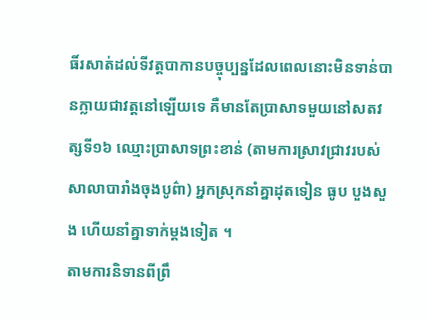ធិ៍រសាត់ដល់ទីវត្តបាកានបច្ចុប្បន្នដែលពេលនោះមិនទាន់បានក្លាយជាវត្តនៅឡើយទេ គឺមានតែប្រាសាទមួយនៅសតវត្សទី១៦ ឈ្មោះប្រាសាទព្រះខាន់ (តាមការស្រាវជ្រាវរបស់សាលាបារាំងចុងបូព៌ា) អ្នកស្រុកនាំគ្នាដុតទៀន ធូប បួងសួង ហើយនាំគ្នាទាក់ម្តងទៀត ។
តាមការនិទានពីព្រឹ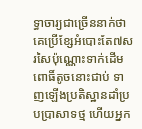ទ្ធាចារ្យជាច្រើននាក់ថា គេប្រើខ្សែអំបោះតែ៧សរសៃប៉ុណ្ណោះទាក់ដើមពោធិ៍តូចនោះជាប់ ទាញឡើងប្រតិស្ឋានដាំប្របប្រាសាទថ្ម ហើយអ្នក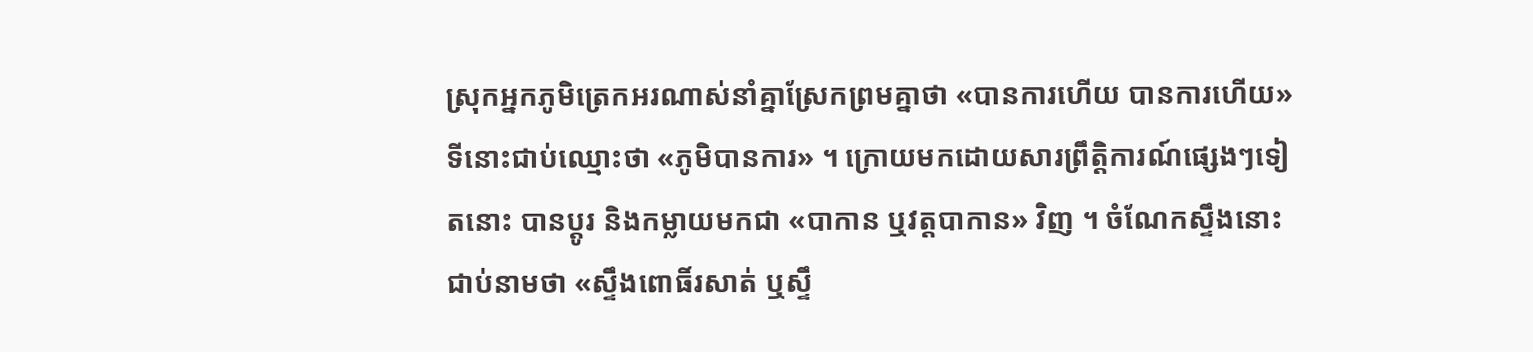ស្រុកអ្នកភូមិត្រេកអរណាស់នាំគ្នាស្រែកព្រមគ្នាថា «បានការហើយ បានការហើយ» ទីនោះជាប់ឈ្មោះថា «ភូមិបានការ» ។ ក្រោយមកដោយសារព្រឹត្តិការណ៍ផ្សេងៗទៀតនោះ បានប្តូរ និងកម្លាយមកជា «បាកាន ឬវត្តបាកាន» វិញ ។ ចំណែកស្ទឹងនោះជាប់នាមថា «ស្ទឹងពោធិ៍រសាត់ ឬស្ទឹ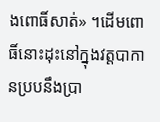ងពោធិ៍សាត់» ។ដើមពោធិ៍នោះដុះនៅក្នុងវត្តបាកានប្របនឹងប្រា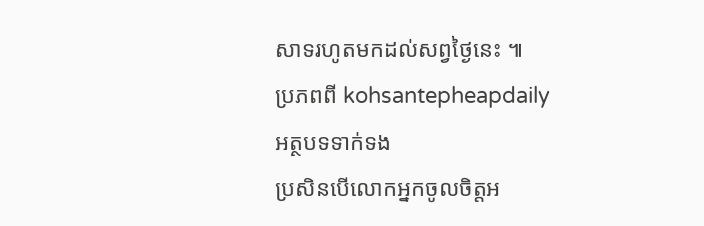សាទរហូតមកដល់សព្វថ្ងៃនេះ ៕
ប្រភពពី kohsantepheapdaily
អត្ថបទទាក់ទង
ប្រសិនបើលោកអ្នកចូលចិត្តអ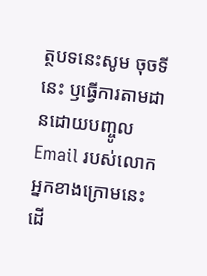ត្ថបទនេះសូម ចុចទីនេះ ឫធ្វើការតាមដានដោយបញ្ចូល Email របស់លោកអ្នកខាងក្រោមនេះ ដើ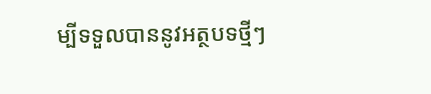ម្បីទទួលបាននូវអត្ថបទថ្មីៗ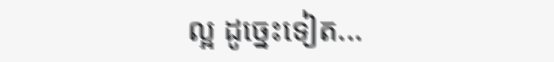ល្អ ដូច្នេះទៀត...